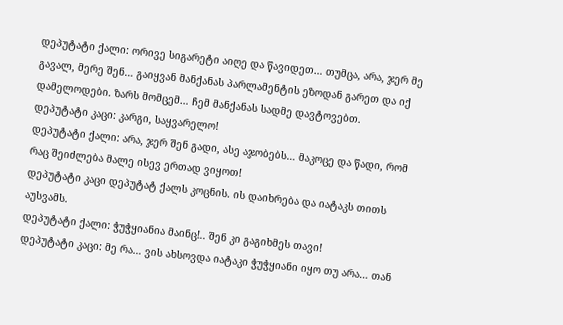დეპუტატი ქალი: ორივე სიგარეტი აიღე და წავიდეთ… თუმცა, არა, ჯერ მე გავალ, მერე შენ… გაიყვან მანქანას პარლამენტის ეზოდან გარეთ და იქ დამელოდები. ზარს მომცემ… ჩემ მანქანას სადმე დავტოვებთ.
დეპუტატი კაცი: კარგი, საყვარელო!
დეპუტატი ქალი: არა, ჯერ შენ გადი, ასე აჯობებს… მაკოცე და წადი, რომ რაც შეიძლება მალე ისევ ერთად ვიყოთ!
დეპუტატი კაცი დეპუტატ ქალს კოცნის. ის დაიხრება და იატაკს თითს აუსვამს.
დეპუტატი ქალი: ჭუჭყიანია მაინც!.. შენ კი გაგიხმეს თავი!
დეპუტატი კაცი: მე რა… ვის ახსოვდა იატაკი ჭუჭყიანი იყო თუ არა… თან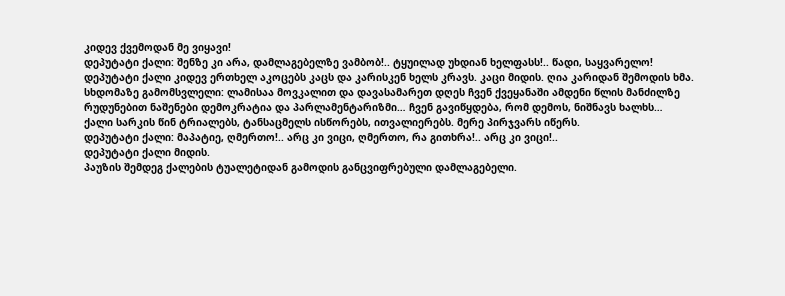კიდევ ქვემოდან მე ვიყავი!
დეპუტატი ქალი: შენზე კი არა, დამლაგებელზე ვამბობ!.. ტყუილად უხდიან ხელფასს!.. წადი, საყვარელო!
დეპუტატი ქალი კიდევ ერთხელ აკოცებს კაცს და კარისკენ ხელს კრავს. კაცი მიდის. ღია კარიდან შემოდის ხმა.
სხდომაზე გამომსვლელი: ლამისაა მოვკალით და დავასამარეთ დღეს ჩვენ ქვეყანაში ამდენი წლის მანძილზე რუდუნებით ნაშენები დემოკრატია და პარლამენტარიზმი… ჩვენ გავიწყდება, რომ დემოს, ნიშნავს ხალხს…
ქალი სარკის წინ ტრიალებს, ტანსაცმელს ისწორებს, ითვალიერებს. მერე პირჯვარს იწერს.
დეპუტატი ქალი: მაპატიე, ღმერთო!.. არც კი ვიცი, ღმერთო, რა გითხრა!.. არც კი ვიცი!..
დეპუტატი ქალი მიდის.
პაუზის შემდეგ ქალების ტუალეტიდან გამოდის განცვიფრებული დამლაგებელი.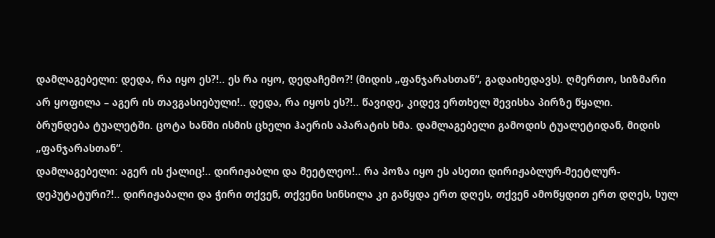დამლაგებელი: დედა, რა იყო ეს?!.. ეს რა იყო, დედაჩემო?! (მიდის „ფანჯარასთან“, გადაიხედავს). ღმერთო, სიზმარი არ ყოფილა – აგერ ის თავგასიებული!.. დედა, რა იყოს ეს?!.. წავიდე, კიდევ ერთხელ შევისხა პირზე წყალი.
ბრუნდება ტუალეტში. ცოტა ხანში ისმის ცხელი ჰაერის აპარატის ხმა. დამლაგებელი გამოდის ტუალეტიდან, მიდის „ფანჯარასთან“.
დამლაგებელი: აგერ ის ქალიც!.. დირიჟაბლი და მეეტლეო!.. რა პოზა იყო ეს ასეთი დირიჟაბლურ-მეეტლურ-დეპუტატური?!.. დირიჟაბალი და ჭირი თქვენ, თქვენი სინსილა კი გაწყდა ერთ დღეს, თქვენ ამოწყდით ერთ დღეს, სულ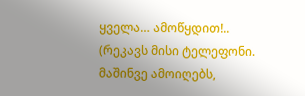ყველა… ამოწყდით!.. (რეკავს მისი ტელეფონი. მაშინვე ამოიღებს,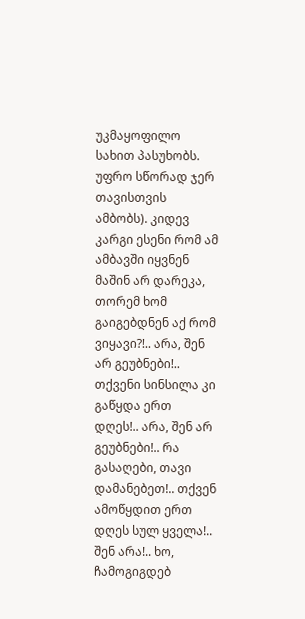უკმაყოფილო სახით პასუხობს. უფრო სწორად ჯერ თავისთვის ამბობს). კიდევ კარგი ესენი რომ ამ ამბავში იყვნენ მაშინ არ დარეკა, თორემ ხომ გაიგებდნენ აქ რომ ვიყავი?!.. არა, შენ არ გეუბნები!.. თქვენი სინსილა კი გაწყდა ერთ დღეს!.. არა, შენ არ გეუბნები!.. რა გასაღები, თავი დამანებეთ!.. თქვენ ამოწყდით ერთ დღეს სულ ყველა!.. შენ არა!.. ხო, ჩამოგიგდებ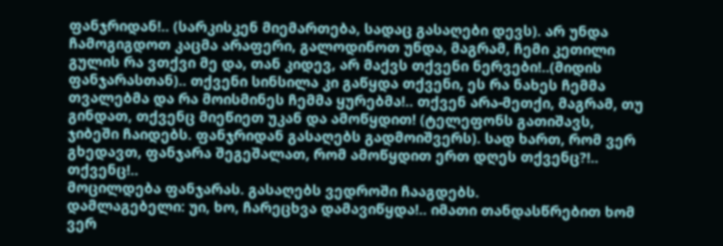ფანჯრიდან!.. (სარკისკენ მიემართება, სადაც გასაღები დევს). არ უნდა ჩამოგიგდოთ კაცმა არაფერი, გალოდინოთ უნდა, მაგრამ, ჩემი კეთილი გულის რა ვთქვი მე და, თან კიდევ, არ მაქვს თქვენი ნერვები!..(მიდის ფანჯარასთან).. თქვენი სინსილა კი გაწყდა თქვენი, ეს რა ნახეს ჩემმა თვალებმა და რა მოისმინეს ჩემმა ყურებმა!.. თქვენ არა-მეთქი, მაგრამ, თუ გინდათ, თქვენც მიეწიეთ უკან და ამოწყდით! (ტელეფონს გათიშავს, ჯიბეში ჩაიდებს. ფანჯრიდან გასაღებს გადმოიშვერს). სად ხართ, რომ ვერ გხედავთ, ფანჯარა შეგეშალათ, რომ ამოწყდით ერთ დღეს თქვენც?!.. თქვენც!..
მოცილდება ფანჯარას. გასაღებს ვედროში ჩააგდებს.
დამლაგებელი: უი, ხო, ჩარეცხვა დამავიწყდა!.. იმათი თანდასწრებით ხომ ვერ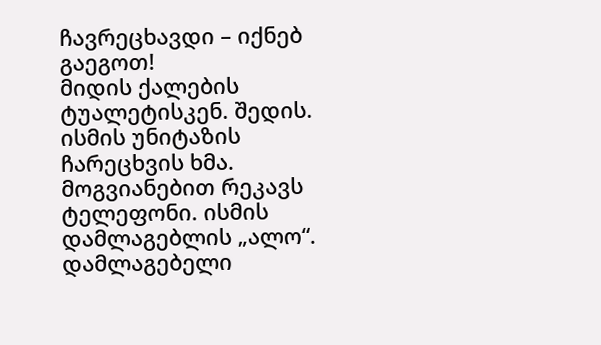ჩავრეცხავდი – იქნებ გაეგოთ!
მიდის ქალების ტუალეტისკენ. შედის. ისმის უნიტაზის ჩარეცხვის ხმა. მოგვიანებით რეკავს ტელეფონი. ისმის დამლაგებლის „ალო“.
დამლაგებელი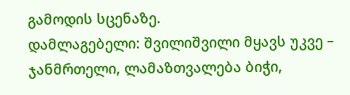გამოდის სცენაზე.
დამლაგებელი: შვილიშვილი მყავს უკვე – ჯანმრთელი, ლამაზთვალება ბიჭი,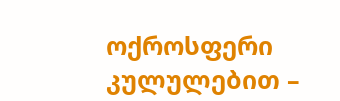ოქროსფერი კულულებით –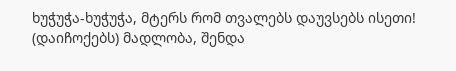ხუჭუჭა-ხუჭუჭა, მტერს რომ თვალებს დაუვსებს ისეთი! (დაიჩოქებს) მადლობა, შენდა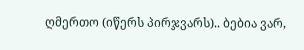ღმერთო (იწერს პირჯვარს).. ბებია ვარ,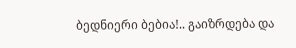ბედნიერი ბებია!.. გაიზრდება და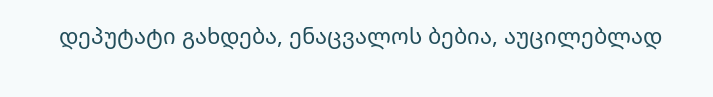დეპუტატი გახდება, ენაცვალოს ბებია, აუცილებლად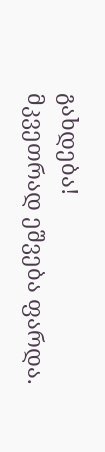გახდება!
მკვეთრად ეშვება ფარდა.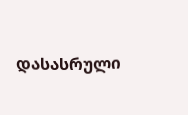დასასრული